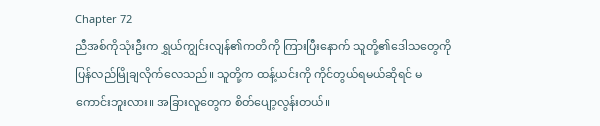Chapter 72
ညီအစ်ကိုသုံးဦးက ရွှယ်ကျွင်းလျန်၏ကတိကို ကြားပြီးနောက် သူတို့၏ဒေါသတွေကို ပြန်လည်မြိုချလိုက်လေသည်။ သူတို့က ထန့်ယင်းကို ကိုင်တွယ်ရမယ်ဆိုရင် မကောင်းဘူးလား။ အခြားလူတွေက စိတ်ပျော့လွန်းတယ်။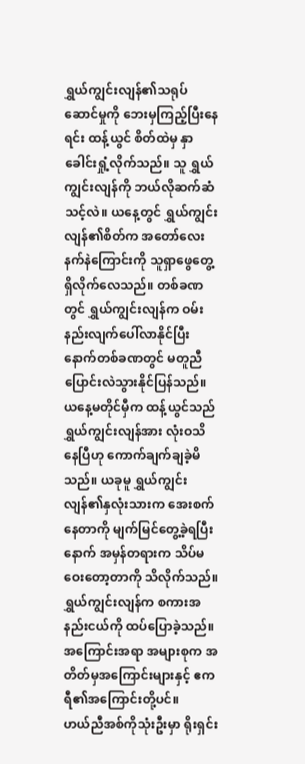ရွှယ်ကျွင်းလျန်၏သရုပ်ဆောင်မှုကို ဘေးမှကြည့်ပြီးနေရင်း ထန့်ယွင် စိတ်ထဲမှ နှာခေါင်းရှုံ့လိုက်သည်။ သူ ရွှယ်ကျွင်းလျန်ကို ဘယ်လိုဆက်ဆံသင့်လဲ။ ယနေ့တွင် ရွှယ်ကျွင်းလျန်၏စိတ်က အတော်လေးနက်နဲကြောင်းကို သူရှာဖွေတွေ့ရှိလိုက်လေသည်။ တစ်ခဏတွင် ရွှယ်ကျွင်းလျန်က ဝမ်းနည်းလျက်ပေါ်လာနိုင်ပြီး နောက်တစ်ခဏတွင် မတူညီ ပြောင်းလဲသွားနိုင်ပြန်သည်။ ယနေ့မတိုင်မှီက ထန့်ယွင်သည် ရွှယ်ကျွင်းလျန်အား လုံးဝသိနေပြီဟု ကောက်ချက်ချခဲ့မိသည်။ ယခုမူ ရွှယ်ကျွင်းလျန်၏နှလုံးသားက အေးစက်နေတာကို မျက်မြင်တွေ့ခဲ့ရပြီးနောက် အမှန်တရားက သိပ်မဝေးတော့တာကို သိလိုက်သည်။
ရွှယ်ကျွင်းလျန်က စကားအနည်းငယ်ကို ထပ်ပြောခဲ့သည်။ အကြောင်းအရာ အများစုက အတိတ်မှအကြောင်းများနှင့် ဧကရီ၏အကြောင်းတို့ပင်။
ဟယ်ညီအစ်ကိုသုံးဦးမှာ ရိုးရှင်း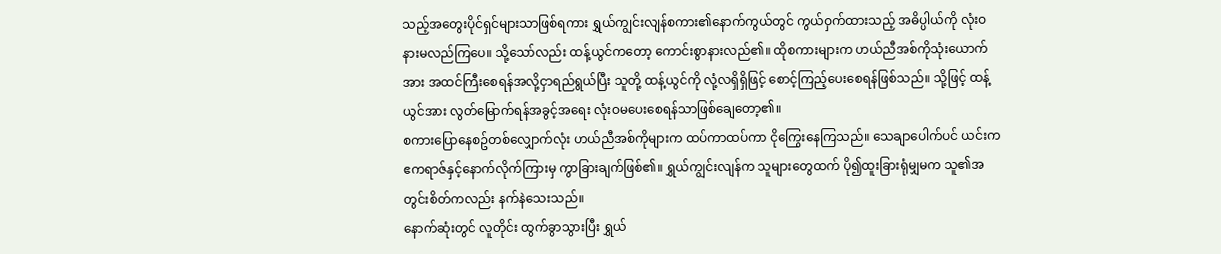သည့်အတွေးပိုင်ရှင်များသာဖြစ်ရကား ရွှယ်ကျွင်းလျန်စကား၏နောက်ကွယ်တွင် ကွယ်ဝှက်ထားသည့် အဓိပ္ပါယ်ကို လုံးဝနားမလည်ကြပေ။ သို့သော်လည်း ထန့်ယွင်ကတော့ ကောင်းစွာနားလည်၏။ ထိုစကားများက ဟယ်ညီအစ်ကိုသုံးယောက်အား အထင်ကြီးစေရန်အလို့ငှာရည်ရွယ်ပြီး သူတို့ ထန့်ယွင်ကို လုံ့လရှိရှိဖြင့် စောင့်ကြည့်ပေးစေရန်ဖြစ်သည်။ သို့ဖြင့် ထန့်ယွင်အား လွတ်မြောက်ရန်အခွင့်အရေး လုံးဝမပေးစေရန်သာဖြစ်ချေတော့၏။
စကားပြောနေစဥ်တစ်လျှောက်လုံး ဟယ်ညီအစ်ကိုများက ထပ်ကာထပ်ကာ ငိုကြွေးနေကြသည်။ သေချာပေါက်ပင် ယင်းက ဧကရာဇ်နှင့်နောက်လိုက်ကြားမှ ကွာခြားချက်ဖြစ်၏။ ရွှယ်ကျွင်းလျန်က သူများတွေထက် ပို၍ထူးခြားရုံမျှမက သူ၏အတွင်းစိတ်ကလည်း နက်နဲသေးသည်။
နောက်ဆုံးတွင် လူတိုင်း ထွက်ခွာသွားပြီး ရွှယ်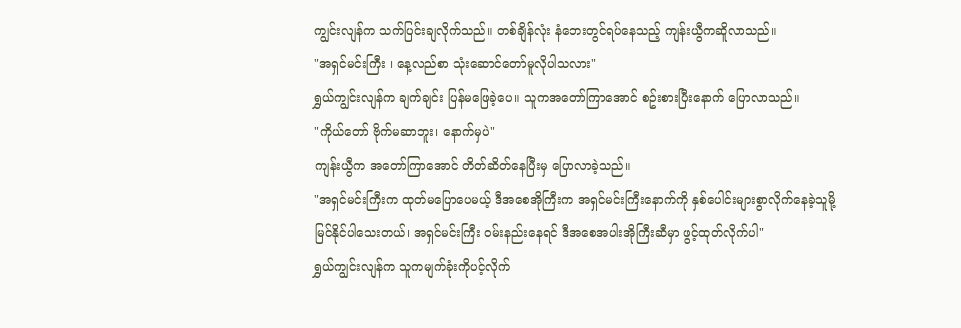ကျွင်းလျန်က သက်ပြင်းချလိုက်သည်။ တစ်ချိန်လုံး နံဘေးတွင်ရပ်နေသည့် ကျန်းယွီကဆိူလာသည်။
"အရှင်မင်းကြီး ၊ နေ့လည်စာ သုံးဆောင်တော်မူလိုပါသလား"
ရွှယ်ကျွင်းလျန်က ချက်ချင်း ပြန်မဖြေခဲ့ပေ။ သူကအတော်ကြာအောင် စဥ်းစားပြီးနောက် ပြောလာသည်။
"ကိုယ်တော် ဗိုက်မဆာဘူး၊ နောက်မှပဲ"
ကျန်းယွီက အတော်ကြာအောင် တိတ်ဆိတ်နေပြီးမှ ပြောလာခဲ့သည်။
"အရှင်မင်းကြီးက ထုတ်မပြောပေမယ့် ဒီအစေအိုကြီးက အရှင်မင်းကြီးနောက်ကို နှစ်ပေါင်းများစွာလိုက်နေခဲ့သူမို့ မြင်နိုင်ပါသေးတယ်၊ အရှင်မင်းကြီး ဝမ်းနည်းနေရင် ဒီအစေအပါးအိုကြီးဆီမှာ ဖွင့်ထုတ်လိုက်ပါ"
ရွှယ်ကျွင်းလျန်က သူကမျက်ခုံးကိုပင့်လိုက်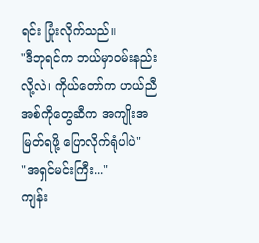ရင်း ပြုံးလိုက်သည်။
"ဒီဘုရင်က ဘယ်မှာဝမ်းနည်းလို့လဲ၊ ကိုယ်တော်က ဟယ်ညီအစ်ကိုတွေဆီက အကျိုးအမြတ်ရဖို့ ပြောလိုက်ရုံပါပဲ"
"အရှင်မင်းကြီး..."
ကျန်း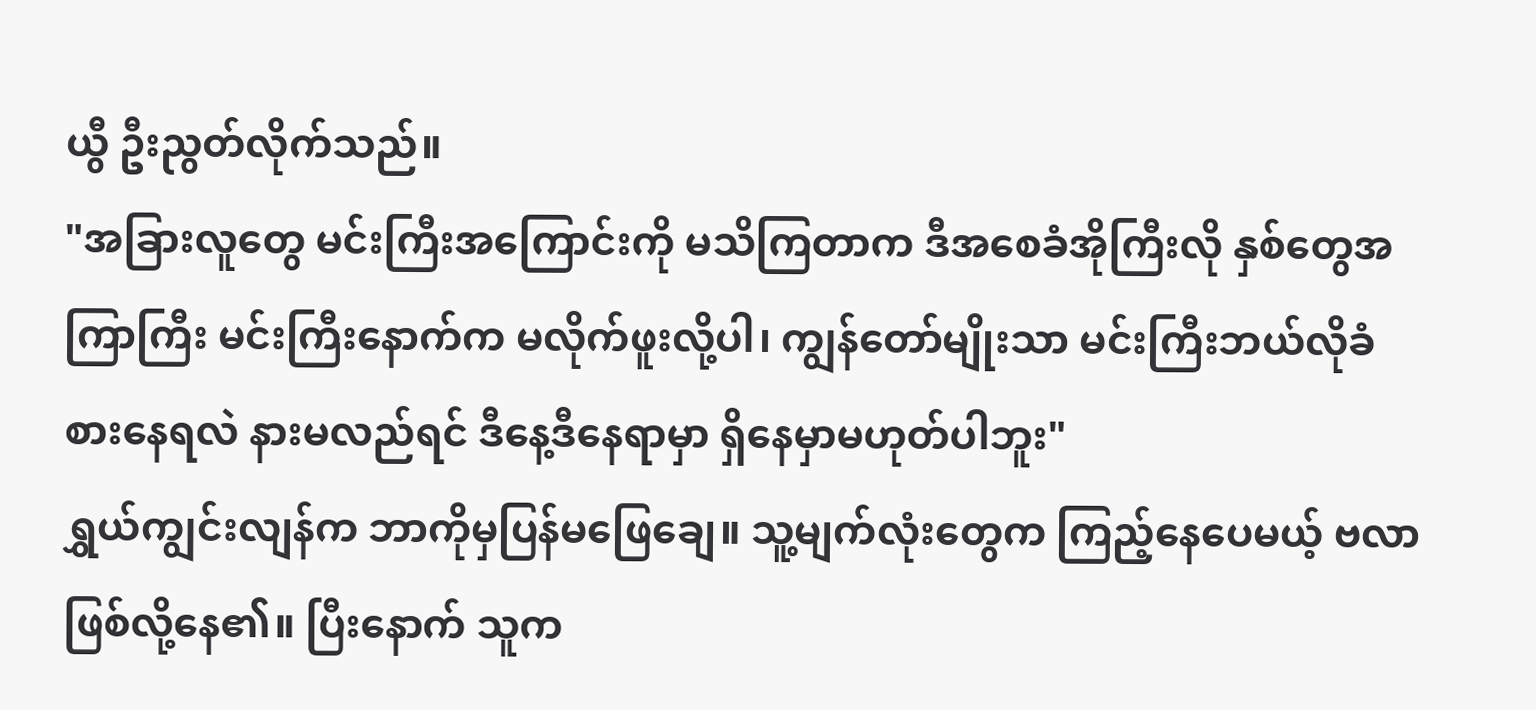ယွီ ဦးညွတ်လိုက်သည်။
"အခြားလူတွေ မင်းကြီးအကြောင်းကို မသိကြတာက ဒီအစေခံအိုကြီးလို နှစ်တွေအကြာကြီး မင်းကြီးနောက်က မလိုက်ဖူးလို့ပါ၊ ကျွန်တော်မျိုးသာ မင်းကြီးဘယ်လိုခံစားနေရလဲ နားမလည်ရင် ဒီနေ့ဒီနေရာမှာ ရှိနေမှာမဟုတ်ပါဘူး"
ရွှယ်ကျွင်းလျန်က ဘာကိုမှပြန်မဖြေချေ။ သူ့မျက်လုံးတွေက ကြည့်နေပေမယ့် ဗလာဖြစ်လို့နေ၏။ ပြီးနောက် သူက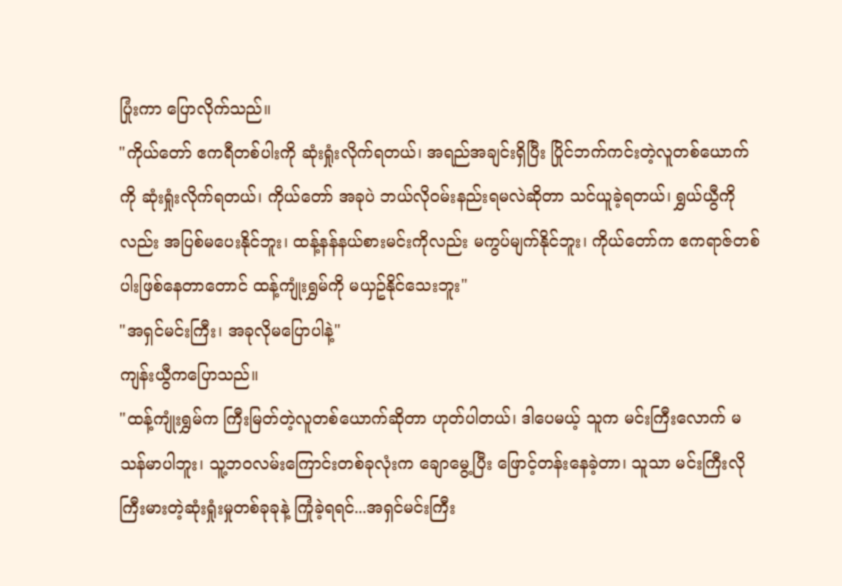ပြုံးကာ ပြောလိုက်သည်။
"ကိုယ်တော် ဧကရီတစ်ပါးကို ဆုံးရှုံးလိုက်ရတယ်၊ အရည်အချင်းရှိပြီး ပြိုင်ဘက်ကင်းတဲ့လူတစ်ယောက်ကို ဆုံးရှုံးလိုက်ရတယ်၊ ကိုယ်တော် အခုပဲ ဘယ်လိုဝမ်းနည်းရမလဲဆိုတာ သင်ယူခဲ့ရတယ်၊ ရွှယ်ယွီကိုလည်း အပြစ်မပေးနိုင်ဘူး၊ ထန့်နန်နယ်စားမင်းကိုလည်း မကွပ်မျက်နိုင်ဘူး၊ ကိုယ်တော်က ဧကရာဇ်တစ်ပါးဖြစ်နေတာတောင် ထန့်ကျုံးရွှမ်ကို မယှဥ်နိုင်သေးဘူး"
"အရှင်မင်းကြီး၊ အခုလိုမပြောပါနဲ့"
ကျန်းယွီကပြောသည်။
"ထန့်ကျုံးရွှမ်က ကြီးမြတ်တဲ့လူတစ်ယောက်ဆိုတာ ဟုတ်ပါတယ်၊ ဒါပေမယ့် သူက မင်းကြီးလောက် မသန်မာပါဘူး၊ သူ့ဘဝလမ်းကြောင်းတစ်ခုလုံးက ချောမွေ့ပြီး ဖြောင့်တန်းနေခဲ့တာ၊ သူသာ မင်းကြီးလို ကြီးမားတဲ့ဆုံးရှုံးမှုတစ်ခုခုနဲ့ ကြုံခဲ့ရရင်...အရှင်မင်းကြီး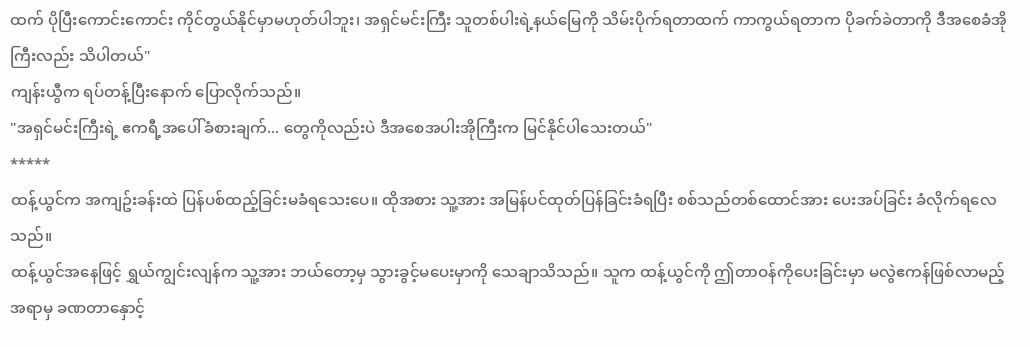ထက် ပိုပြီးကောင်းကောင်း ကိုင်တွယ်နိုင်မှာမဟုတ်ပါဘူး၊ အရှင်မင်းကြီး သူတစ်ပါးရဲ့နယ်မြေကို သိမ်းပိုက်ရတာထက် ကာကွယ်ရတာက ပိုခက်ခဲတာကို ဒီအစေခံအိုကြီးလည်း သိပါတယ်"
ကျန်းယွီက ရပ်တန့်ပြီးနောက် ပြောလိုက်သည်။
"အရှင်မင်းကြီးရဲ့ ဧကရီ့အပေါ်ခံစားချက်... တွေကိုလည်းပဲ ဒီအစေအပါးအိုကြီးက မြင်နိုင်ပါသေးတယ်"
*****
ထန့်ယွင်က အကျဥ်းခန်းထဲ ပြန်ပစ်ထည့်ခြင်းမခံရသေးပေ။ ထိုအစား သူ့အား အမြန်ပင်ထုတ်ပြန်ခြင်းခံရပြီး စစ်သည်တစ်ထောင်အား ပေးအပ်ခြင်း ခံလိုက်ရလေသည်။
ထန့်ယွင်အနေဖြင့် ရွှယ်ကျွင်းလျန်က သူ့အား ဘယ်တော့မှ သွားခွင့်မပေးမှာကို သေချာသိသည်။ သူက ထန့်ယွင်ကို ဤတာဝန်ကိုပေးခြင်းမှာ မလွဲဧကန်ဖြစ်လာမည့်အရာမှ ခဏတာနှောင့်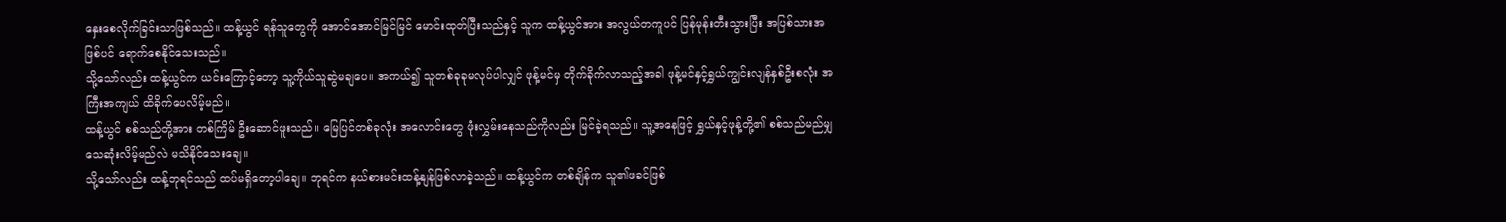နှေးစေလိုက်ခြင်းသာဖြစ်သည်။ ထန့်ယွင် ရန်သူတွေကို အောင်အောင်မြင်မြင် မောင်းထုတ်ပြီးသည်နှင့် သူက ထန့်ယွင်အား အလွယ်တကူပင် ပြန်မုန်းတီးသွားပြီး အပြစ်သားအဖြစ်ပင် ရောက်စေနိုင်သေးသည်။
သို့သော်လည်း ထန့်ယွင်က ယင်းကြောင့်တော့ သူ့ကိုယ်သူဆွဲမချပေ။ အကယ်၍ သူတစ်ခုခုမလုပ်ပါလျှင် ဖုန့်မင်မှ တိုက်ခိုက်လာသည့်အခါ ဖုန့်မင်နှင့်ရွှယ်ကျွင်းလျန်နှစ်ဦးစလုံး အကြီးအကျယ် ထိခိုက်ပေလိမ့်မည်။
ထန့်ယွင် စစ်သည်တို့အား တစ်ကြိမ် ဦးဆောင်ဖူးသည်။ မြေပြင်တစ်ခုလုံး အလောင်းတွေ ဖုံးလွှမ်းနေသည်ကိုလည်း မြင်ခဲ့ရသည်။ သူ့အနေဖြင့် ရွှယ်နှင့်ဖုန့်တို့၏ စစ်သည်မည်မျှ သေဆုံးလိမ့်မည်လဲ မသိနိုင်သေးချေ။
သို့သော်လည်း ထန့်ဘုရင်သည် ထပ်မရှိတော့ပါချေ။ ဘုရင်က နယ်စားမင်းထန့်နျန်ဖြစ်လာခဲ့သည်။ ထန့်ယွင်က တစ်ချိန်က သူ၏ဖခင်ဖြစ်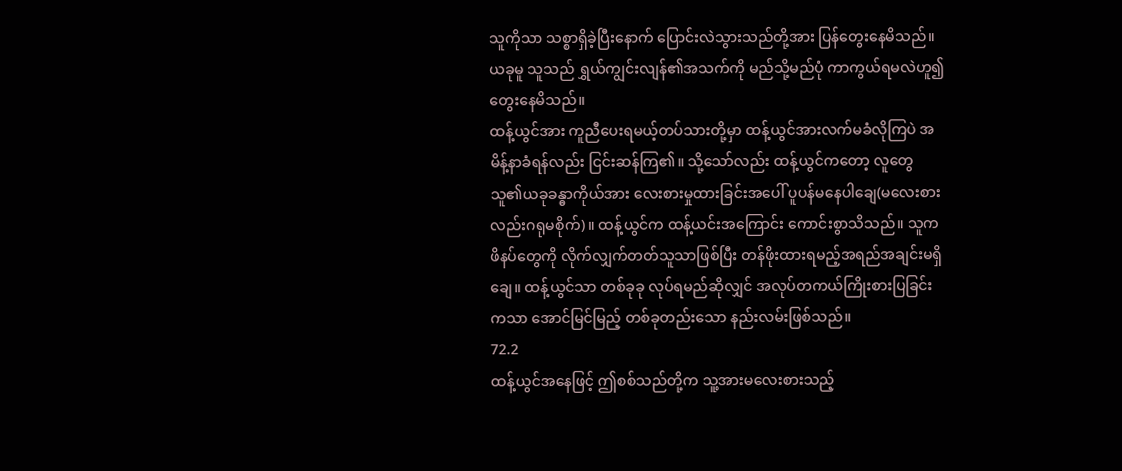သူကိုသာ သစ္စာရှိခဲ့ပြီးနောက် ပြောင်းလဲသွားသည်တို့အား ပြန်တွေးနေမိသည်။ ယခုမူ သူသည် ရွှယ်ကျွင်းလျန်၏အသက်ကို မည်သို့မည်ပုံ ကာကွယ်ရမလဲဟူ၍ တွေးနေမိသည်။
ထန့်ယွင်အား ကူညီပေးရမယ့်တပ်သားတို့မှာ ထန့်ယွင်အားလက်မခံလိုကြပဲ အမိန့်နာခံရန်လည်း ငြင်းဆန်ကြ၏။ သို့သော်လည်း ထန့်ယွင်ကတော့ လူတွေ သူ၏ယခုခန္ဓာကိုယ်အား လေးစားမှုထားခြင်းအပေါ် ပူပန်မနေပါချေ(မလေးစားလည်းဂရုမစိုက်)။ ထန့်ယွင်က ထန့်ယင်းအကြောင်း ကောင်းစွာသိသည်။ သူကဖိနပ်တွေကို လိုက်လျှက်တတ်သူသာဖြစ်ပြီး တန်ဖိုးထားရမည့်အရည်အချင်းမရှိချေ။ ထန့်ယွင်သာ တစ်ခုခု လုပ်ရမည်ဆိုလျှင် အလုပ်တကယ်ကြိုးစားပြခြင်းကသာ အောင်မြင်မြည့် တစ်ခုတည်းသော နည်းလမ်းဖြစ်သည်။
72.2
ထန့်ယွင်အနေဖြင့် ဤစစ်သည်တို့က သူ့အားမလေးစားသည့်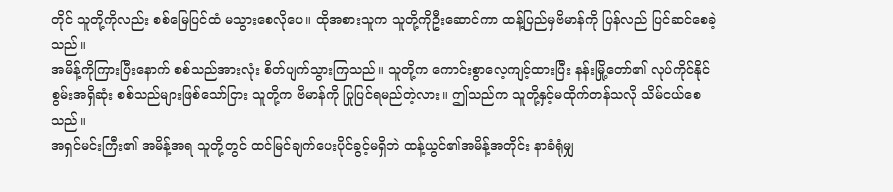တိုင် သူတို့ကိုလည်း စစ်မြေပြင်ထံ မသွားစေလိုပေ။ ထိုအစားသူက သူတို့ကိုဦးဆောင်ကာ ထန့်ပြည်မှဗိမာန်ကို ပြန်လည် ပြင်ဆင်စေခဲ့သည်။
အမိန့်ကိုကြားပြီးနောက် စစ်သည်အားလုံး စိတ်ပျက်သွားကြသည်။ သူတို့က ကောင်းစွာလေ့ကျင့်ထားပြီး နန်းမြို့တော်၏ လုပ်ကိုင်နိုင်စွမ်းအရှိဆုံး စစ်သည်များဖြစ်သော်ငြား သူတို့က ဗိမာန်ကို ပြုပြင်ရမည်တဲ့လား။ ဤသည်က သူတို့နှင့်မထိုက်တန်သလို သိမ်ငယ်စေသည်။
အရှင်မင်းကြီး၏ အမိန့်အရ သူတို့တွင် ထင်မြင်ချက်ပေးပိုင်ခွင့်မရှိဘဲ ထန့်ယွင်၏အမိန့်အတိုင်း နာခံရုံမျှ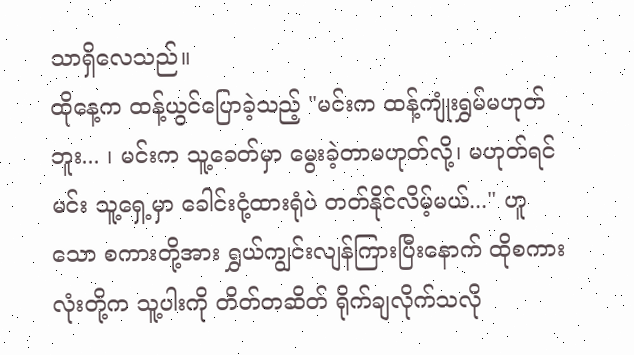သာရှိလေသည်။
ထိုနေ့က ထန့်ယွင်ပြောခဲ့သည့် "မင်းက ထန့်ကျုံးရွှမ်မဟုတ်ဘူး... ၊ မင်းက သူ့ခေတ်မှာ မွေးခဲ့တာမဟုတ်လို့၊ မဟုတ်ရင် မင်း သူ့ရှေ့မှာ ခေါင်းငုံ့ထားရုံပဲ တတ်နိုင်လိမ့်မယ်..." ဟူသော စကားတို့အား ရွှယ်ကျွင်းလျန်ကြားပြီးနောက် ထိုစကားလုံးတို့က သူ့ပါးကို တိတ်တဆိတ် ရိုက်ချလိုက်သလို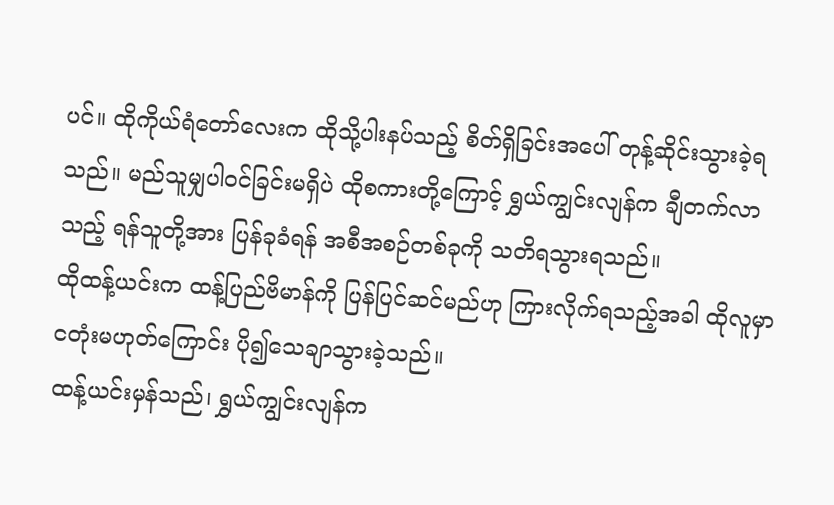ပင်။ ထိုကိုယ်ရံတော်လေးက ထိုသို့ပါးနပ်သည့် စိတ်ရှိခြင်းအပေါ် တုန့်ဆိုင်းသွားခဲ့ရသည်။ မည်သူမျှပါဝင်ခြင်းမရှိပဲ ထိုစကားတို့ကြောင့် ရွှယ်ကျွင်းလျန်က ချီတက်လာသည့် ရန်သူတို့အား ပြန်ခုခံရန် အစီအစဉ်တစ်ခုကို သတိရသွားရသည်။
ထိုထန့်ယင်းက ထန့်ပြည်ဗိမာန်ကို ပြန်ပြင်ဆင်မည်ဟု ကြားလိုက်ရသည့်အခါ ထိုလူမှာ ငတုံးမဟုတ်ကြောင်း ပို၍သေချာသွားခဲ့သည်။
ထန့်ယင်းမှန်သည်၊ ရွှယ်ကျွင်းလျန်က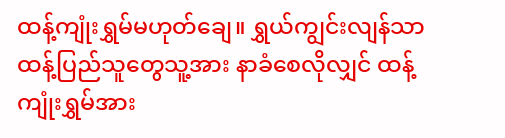ထန့်ကျုံးရွှမ်မဟုတ်ချေ။ ရွှယ်ကျွင်းလျန်သာ ထန့်ပြည်သူတွေသူ့အား နာခံစေလိုလျှင် ထန့်ကျုံးရွှမ်အား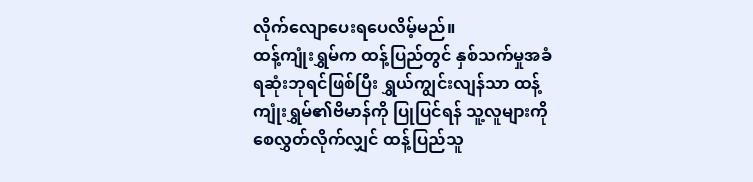လိုက်လျောပေးရပေလိမ့်မည်။
ထန့်ကျုံးရွှမ်က ထန့်ပြည်တွင် နှစ်သက်မှုအခံရဆုံးဘုရင်ဖြစ်ပြီး ရွှယ်ကျွင်းလျန်သာ ထန့်ကျုံးရွှမ်၏ဗိမာန်ကို ပြုပြင်ရန် သူ့လူများကို စေလွှတ်လိုက်လျှင် ထန့်ပြည်သူ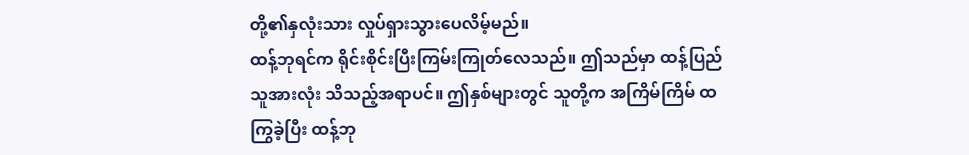တို့၏နှလုံးသား လှုပ်ရှားသွားပေလိမ့်မည်။
ထန့်ဘုရင်က ရိုင်းစိုင်းပြီးကြမ်းကြုတ်လေသည်။ ဤသည်မှာ ထန့်ပြည်သူအားလုံး သိသည့်အရာပင်။ ဤနှစ်များတွင် သူတို့က အကြိမ်ကြိမ် ထကြွခဲ့ပြီး ထန့်ဘု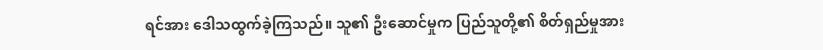ရင်အား ဒေါသထွက်ခဲ့ကြသည်။ သူ၏ ဦးဆောင်မှုက ပြည်သူတို့၏ စိတ်ရှည်မှုအား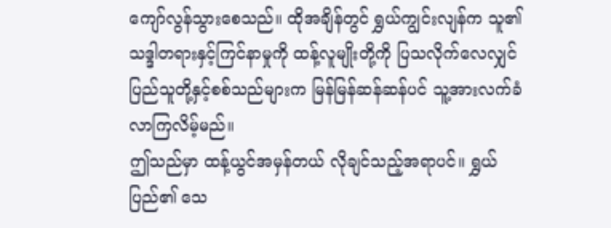ကျော်လွန်သွားစေသည်။ ထိုအချိန်တွင် ရွှယ်ကျွင်းလျန်က သူ၏သဒ္ဒါတရားနှင့်ကြင်နာမှုကို ထန့်လူမျိုးတို့ကို ပြသလိုက်လေလျှင် ပြည်သူတို့နှင့်စစ်သည်များက မြန်မြန်ဆန်ဆန်ပင် သူ့အားလက်ခံလာကြလိမ့်မည်။
ဤသည်မှာ ထန့်ယွင်အမှန်တယ် လိုချင်သည့်အရာပင်။ ရွှယ်ပြည်၏ သေ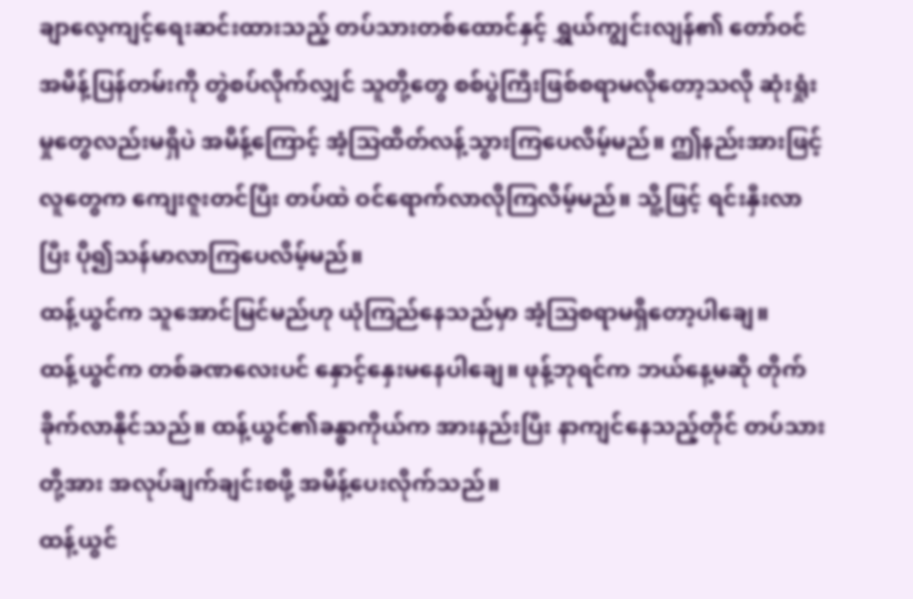ချာလေ့ကျင့်ရေးဆင်းထားသည့် တပ်သားတစ်ထောင်နှင့် ရွှယ်ကျွင်းလျန်၏ တော်ဝင်အမိန့်ပြန်တမ်းကို တွဲစပ်လိုက်လျှင် သူတို့တွေ စစ်ပွဲကြီးဖြစ်စရာမလိုတော့သလို ဆုံးရှုံးမှုတွေလည်းမရှိပဲ အမိန့်ကြောင့် အံ့သြထိတ်လန့်သွားကြပေလိမ့်မည်။ ဤနည်းအားဖြင့် လူတွေက ကျေးဇူးတင်ပြီး တပ်ထဲ ဝင်ရောက်လာလိုကြလိမ့်မည်။ သိူ့ဖြင့် ရင်းနှီးလာပြီး ပို၍သန်မာလာကြပေလိမ့်မည်။
ထန့်ယွင်က သူအောင်မြင်မည်ဟု ယုံကြည်နေသည်မှာ အံ့သြစရာမရှိတော့ပါချေ။
ထန့်ယွင်က တစ်ခဏလေးပင် နှောင့်နှေးမနေပါချေ။ ဖုန့်ဘုရင်က ဘယ်နေ့မဆို တိုက်ခိုက်လာနိုင်သည်။ ထန့်ယွင်၏ခန္ဓာကိုယ်က အားနည်းပြီး နာကျင်နေသည့်တိုင် တပ်သားတို့အား အလုပ်ချက်ချင်းစဖို့ အမိန့်ပေးလိုက်သည်။
ထန့်ယွင်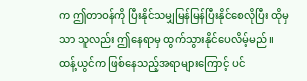က ဤတာဝန်ကို ပြီးနိုင်သမျှမြန်မြန်ပြီးနိုင်စေလိုပြီး ထိုမှသာ သူလည်း ဤနေရာမှ ထွက်သွားနိုင်ပေလိမ့်မည်။ ထန့်ယွင်က ဖြစ်နေသည့်အရာများကြောင့် ပင်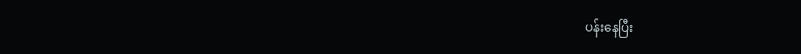ပန်းနေပြီး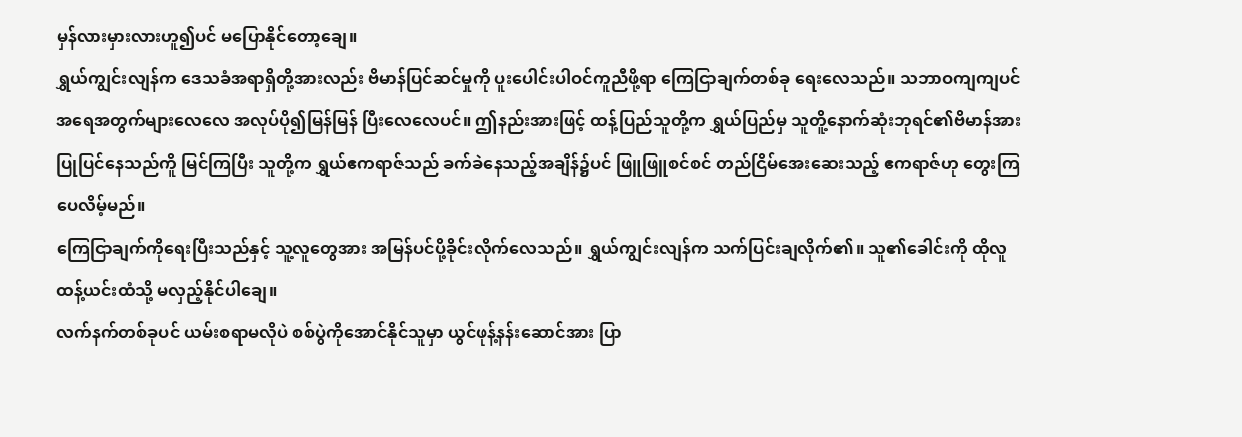မှန်လားမှားလားဟူ၍ပင် မပြောနိုင်တော့ချေ။
ရွှယ်ကျွင်းလျန်က ဒေသခံအရာရှိတို့အားလည်း ဗိမာန်ပြင်ဆင်မှုကို ပူးပေါင်းပါဝင်ကူညီဖို့ရာ ကြေငြာချက်တစ်ခု ရေးလေသည်။ သဘာဝကျကျပင် အရေအတွက်များလေလေ အလုပ်ပို၍မြန်မြန် ပြီးလေလေပင်။ ဤနည်းအားဖြင့် ထန့်ပြည်သူတို့က ရွှယ်ပြည်မှ သူတိူ့နောက်ဆုံးဘုရင်၏ဗိမာန်အား ပြုပြင်နေသည်ကိူ မြင်ကြပြီး သူတို့က ရွှယ်ဧကရာဇ်သည် ခက်ခဲနေသည့်အချိန်၌ပင် ဖြူဖြူစင်စင် တည်ငြိမ်အေးဆေးသည့် ဧကရာဇ်ဟု တွေးကြပေလိမ့်မည်။
ကြေငြာချက်ကိုရေးပြီးသည်နှင့် သူ့လူတွေအား အမြန်ပင်ပို့ခိုင်းလိုက်လေသည်။ ရွှယ်ကျွင်းလျန်က သက်ပြင်းချလိုက်၏။ သူ၏ခေါင်းကို ထိုလူ ထန့်ယင်းထံသို့ မလှည့်နိုင်ပါချေ။
လက်နက်တစ်ခုပင် ယမ်းစရာမလိုပဲ စစ်ပွဲကိုအောင်နိုင်သူမှာ ယွင်ဖုန့်နန်းဆောင်အား ပြာ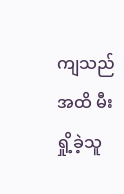ကျသည်အထိ မီးရှို့ခဲ့သူ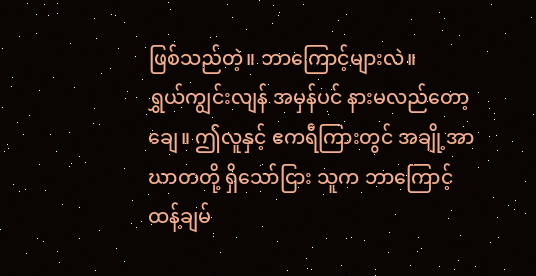ဖြစ်သည်တဲ့။ ဘာကြောင့်များလဲ။
ရွှယ်ကျွင်းလျန် အမှန်ပင် နားမလည်တော့ချေ။ ဤလူနှင့် ဧကရီကြားတွင် အချို့အာဃာတတို့ ရှိသော်ငြား သူက ဘာကြောင့် ထန့်ချမ်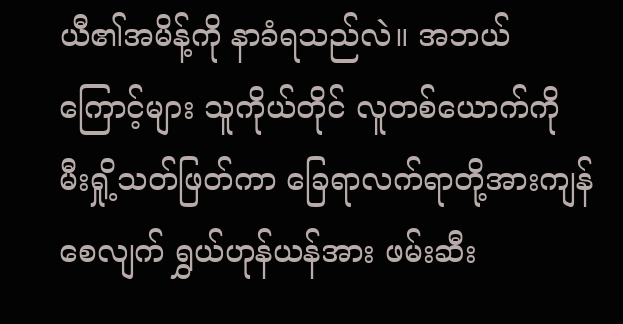ယီ၏အမိန့်ကို နာခံရသည်လဲ။ အဘယ်ကြောင့်များ သူကိုယ်တိုင် လူတစ်ယောက်ကို မီးရှို့သတ်ဖြတ်ကာ ခြေရာလက်ရာတို့အားကျန်စေလျက် ရွှယ်ဟုန်ယန်အား ဖမ်းဆီး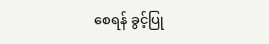စေရန် ခွင့်ပြု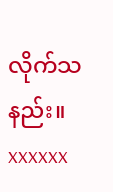လိုက်သနည်း။
xxxxxx